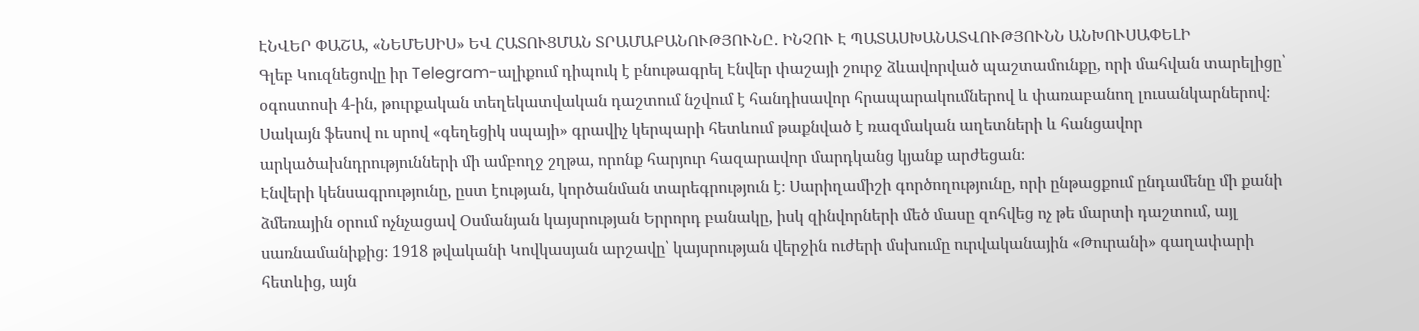ԷՆՎԵՐ ՓԱՇԱ, «ՆԵՄԵՍԻՍ» ԵՎ ՀԱՏՈՒՑՄԱՆ ՏՐԱՄԱԲԱՆՈՒԹՅՈՒՆԸ․ ԻՆՉՈՒ Է ՊԱՏԱՍԽԱՆԱՏՎՈՒԹՅՈՒՆՆ ԱՆԽՈՒՍԱՓԵԼԻ
Գլեբ Կուզնեցովը իր Telegram-ալիքում դիպուկ է բնութագրել Էնվեր փաշայի շուրջ ձևավորված պաշտամունքը, որի մահվան տարելիցը՝ օգոստոսի 4-ին, թուրքական տեղեկատվական դաշտում նշվում է հանդիսավոր հրապարակումներով և փառաբանող լուսանկարներով։ Սակայն ֆեսով ու սրով «գեղեցիկ սպայի» գրավիչ կերպարի հետևում թաքնված է ռազմական աղետների և հանցավոր արկածախնդրությունների մի ամբողջ շղթա, որոնք հարյուր հազարավոր մարդկանց կյանք արժեցան։
Էնվերի կենսագրությունը, ըստ էության, կործանման տարեգրություն է։ Սարիղամիշի գործողությունը, որի ընթացքում ընդամենը մի քանի ձմեռային օրում ոչնչացավ Օսմանյան կայսրության Երրորդ բանակը, իսկ զինվորների մեծ մասը զոհվեց ոչ թե մարտի դաշտում, այլ սառնամանիքից։ 1918 թվականի Կովկասյան արշավը՝ կայսրության վերջին ուժերի մսխումը ուրվականային «Թուրանի» գաղափարի հետևից, այն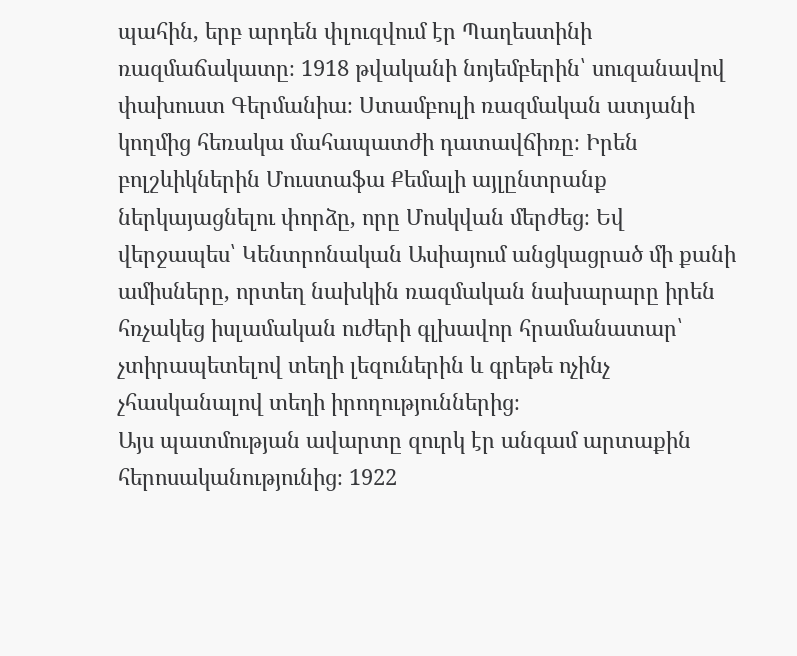պահին, երբ արդեն փլուզվում էր Պաղեստինի ռազմաճակատը։ 1918 թվականի նոյեմբերին՝ սուզանավով փախուստ Գերմանիա։ Ստամբուլի ռազմական ատյանի կողմից հեռակա մահապատժի դատավճիռը։ Իրեն բոլշևիկներին Մուստաֆա Քեմալի այլընտրանք ներկայացնելու փորձը, որը Մոսկվան մերժեց։ Եվ վերջապես՝ Կենտրոնական Ասիայում անցկացրած մի քանի ամիսները, որտեղ նախկին ռազմական նախարարը իրեն հռչակեց իսլամական ուժերի գլխավոր հրամանատար՝ չտիրապետելով տեղի լեզուներին և գրեթե ոչինչ չհասկանալով տեղի իրողություններից։
Այս պատմության ավարտը զուրկ էր անգամ արտաքին հերոսականությունից։ 1922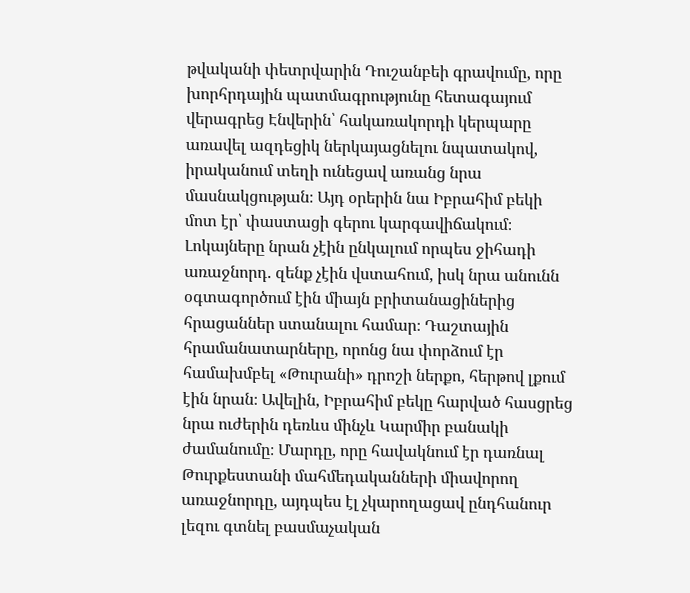թվականի փետրվարին Դուշանբեի գրավումը, որը խորհրդային պատմագրությունը հետագայում վերագրեց Էնվերին՝ հակառակորդի կերպարը առավել ազդեցիկ ներկայացնելու նպատակով, իրականում տեղի ունեցավ առանց նրա մասնակցության։ Այդ օրերին նա Իբրահիմ բեկի մոտ էր՝ փաստացի գերու կարգավիճակում։ Լոկայները նրան չէին ընկալում որպես ջիհադի առաջնորդ. զենք չէին վստահում, իսկ նրա անունն օգտագործում էին միայն բրիտանացիներից հրացաններ ստանալու համար։ Դաշտային հրամանատարները, որոնց նա փորձում էր համախմբել «Թուրանի» դրոշի ներքո, հերթով լքում էին նրան։ Ավելին, Իբրահիմ բեկը հարված հասցրեց նրա ուժերին դեռևս մինչև Կարմիր բանակի ժամանումը։ Մարդը, որը հավակնում էր դառնալ Թուրքեստանի մահմեդականների միավորող առաջնորդը, այդպես էլ չկարողացավ ընդհանուր լեզու գտնել բասմաչական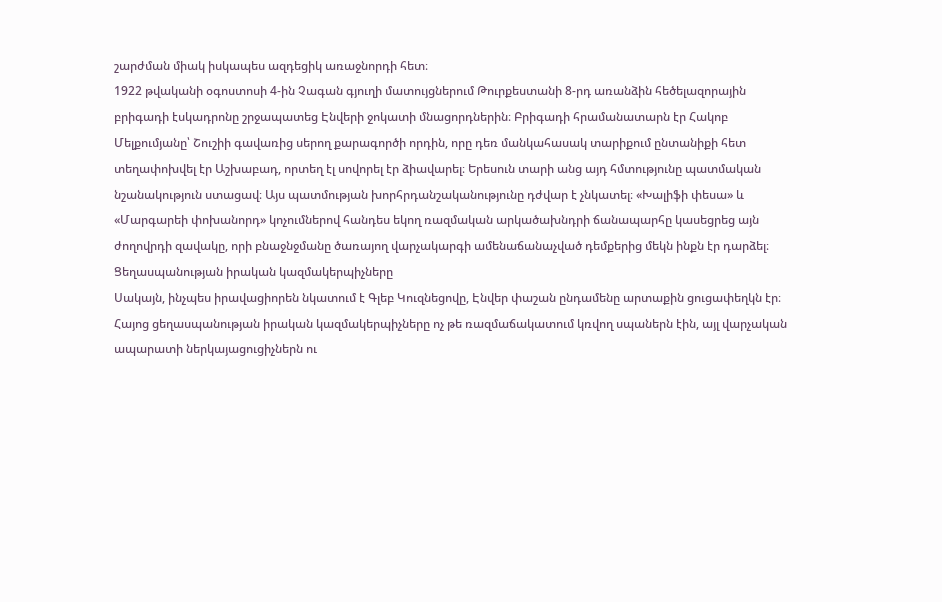շարժման միակ իսկապես ազդեցիկ առաջնորդի հետ։
1922 թվականի օգոստոսի 4-ին Չագան գյուղի մատույցներում Թուրքեստանի 8-րդ առանձին հեծելազորային բրիգադի էսկադրոնը շրջապատեց Էնվերի ջոկատի մնացորդներին։ Բրիգադի հրամանատարն էր Հակոբ Մելքումյանը՝ Շուշիի գավառից սերող քարագործի որդին, որը դեռ մանկահասակ տարիքում ընտանիքի հետ տեղափոխվել էր Աշխաբադ, որտեղ էլ սովորել էր ձիավարել։ Երեսուն տարի անց այդ հմտությունը պատմական նշանակություն ստացավ։ Այս պատմության խորհրդանշականությունը դժվար է չնկատել։ «Խալիֆի փեսա» և «Մարգարեի փոխանորդ» կոչումներով հանդես եկող ռազմական արկածախնդրի ճանապարհը կասեցրեց այն ժողովրդի զավակը, որի բնաջնջմանը ծառայող վարչակարգի ամենաճանաչված դեմքերից մեկն ինքն էր դարձել։
Ցեղասպանության իրական կազմակերպիչները
Սակայն, ինչպես իրավացիորեն նկատում է Գլեբ Կուզնեցովը, Էնվեր փաշան ընդամենը արտաքին ցուցափեղկն էր։ Հայոց ցեղասպանության իրական կազմակերպիչները ոչ թե ռազմաճակատում կռվող սպաներն էին, այլ վարչական ապարատի ներկայացուցիչներն ու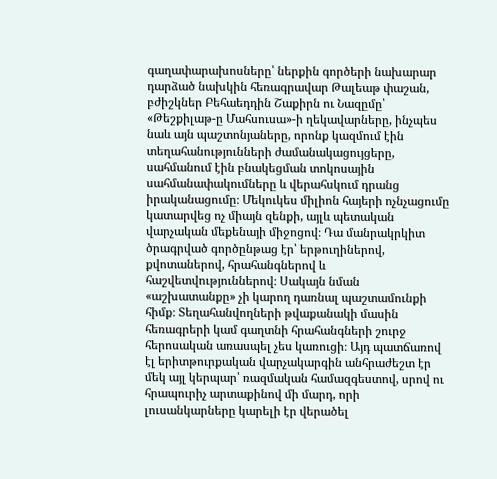գաղափարախոսները՝ ներքին գործերի նախարար դարձած նախկին հեռագրավար Թալեաթ փաշան, բժիշկներ Բեհաեդդին Շաքիրն ու Նազըմը՝ «Թեշքիլաթ-ը Մահսուսա»-ի ղեկավարները, ինչպես նաև այն պաշտոնյաները, որոնք կազմում էին տեղահանությունների ժամանակացույցերը, սահմանում էին բնակեցման տոկոսային սահմանափակումները և վերահսկում դրանց իրականացումը։ Մեկուկես միլիոն հայերի ոչնչացումը կատարվեց ոչ միայն զենքի, այլև պետական վարչական մեքենայի միջոցով։ Դա մանրակրկիտ ծրագրված գործընթաց էր՝ երթուղիներով, քվոտաներով, հրահանգներով և հաշվետվություններով։ Սակայն նման «աշխատանքը» չի կարող դառնալ պաշտամունքի հիմք։ Տեղահանվողների թվաքանակի մասին հեռագրերի կամ գաղտնի հրահանգների շուրջ հերոսական առասպել չես կառուցի։ Այդ պատճառով էլ երիտթուրքական վարչակարգին անհրաժեշտ էր մեկ այլ կերպար՝ ռազմական համազգեստով, սրով ու հրապուրիչ արտաքինով մի մարդ, որի լուսանկարները կարելի էր վերածել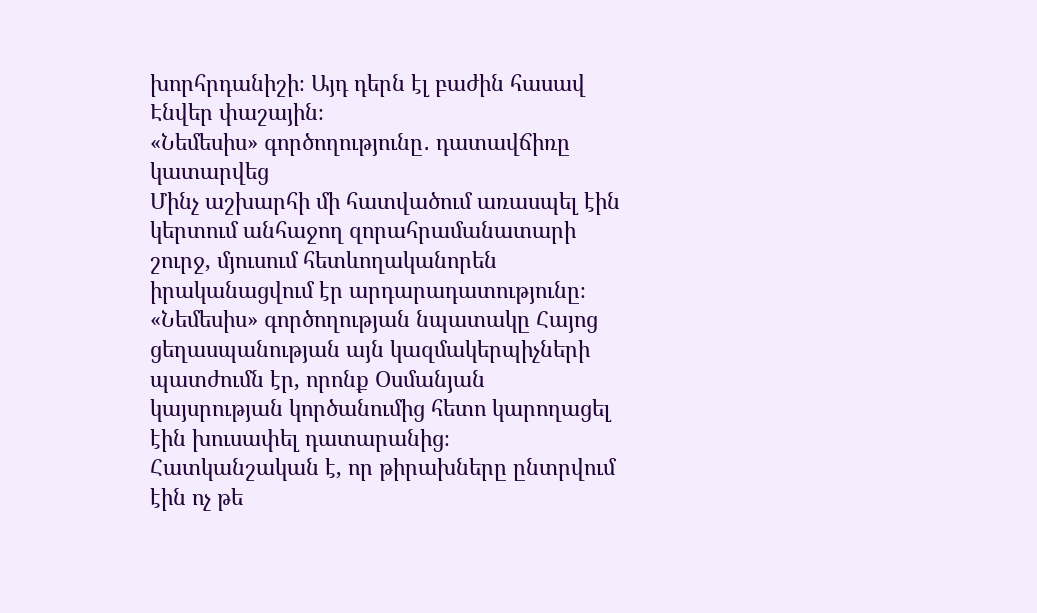խորհրդանիշի։ Այդ դերն էլ բաժին հասավ Էնվեր փաշային։
«Նեմեսիս» գործողությունը․ դատավճիռը կատարվեց
Մինչ աշխարհի մի հատվածում առասպել էին կերտում անհաջող զորահրամանատարի շուրջ, մյուսում հետևողականորեն իրականացվում էր արդարադատությունը։ «Նեմեսիս» գործողության նպատակը Հայոց ցեղասպանության այն կազմակերպիչների պատժումն էր, որոնք Օսմանյան կայսրության կործանումից հետո կարողացել էին խուսափել դատարանից։ Հատկանշական է, որ թիրախները ընտրվում էին ոչ թե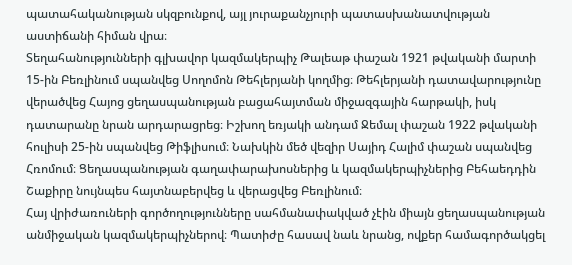պատահականության սկզբունքով, այլ յուրաքանչյուրի պատասխանատվության աստիճանի հիման վրա։
Տեղահանությունների գլխավոր կազմակերպիչ Թալեաթ փաշան 1921 թվականի մարտի 15-ին Բեռլինում սպանվեց Սողոմոն Թեհլերյանի կողմից։ Թեհլերյանի դատավարությունը վերածվեց Հայոց ցեղասպանության բացահայտման միջազգային հարթակի, իսկ դատարանը նրան արդարացրեց։ Իշխող եռյակի անդամ Ջեմալ փաշան 1922 թվականի հուլիսի 25-ին սպանվեց Թիֆլիսում։ Նախկին մեծ վեզիր Սայիդ Հալիմ փաշան սպանվեց Հռոմում։ Ցեղասպանության գաղափարախոսներից և կազմակերպիչներից Բեհաեդդին Շաքիրը նույնպես հայտնաբերվեց և վերացվեց Բեռլինում։
Հայ վրիժառուների գործողությունները սահմանափակված չէին միայն ցեղասպանության անմիջական կազմակերպիչներով։ Պատիժը հասավ նաև նրանց, ովքեր համագործակցել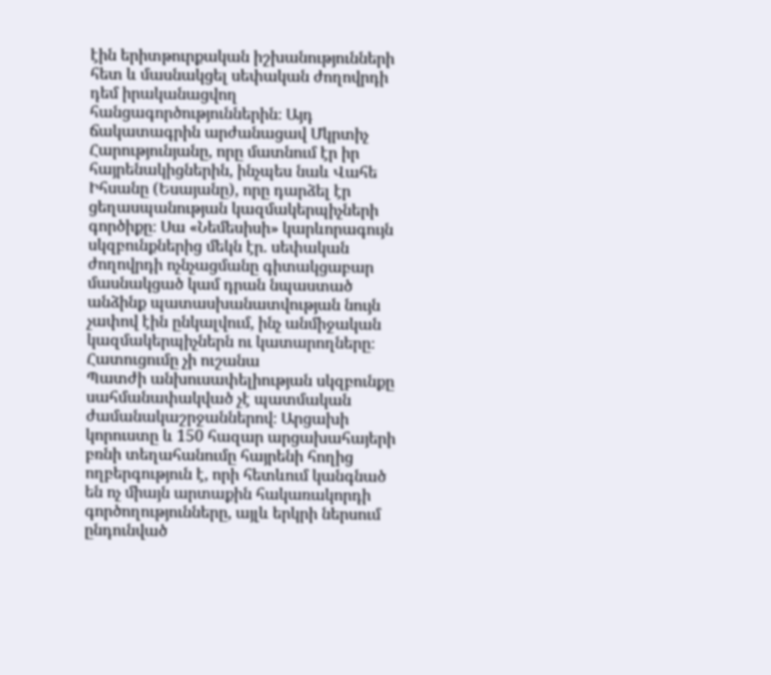էին երիտթուրքական իշխանությունների հետ և մասնակցել սեփական ժողովրդի դեմ իրականացվող հանցագործություններին։ Այդ ճակատագրին արժանացավ Մկրտիչ Հարությունյանը, որը մատնում էր իր հայրենակիցներին, ինչպես նաև Վահե Իհսանը (Եսայանը), որը դարձել էր ցեղասպանության կազմակերպիչների գործիքը։ Սա «Նեմեսիսի» կարևորագույն սկզբունքներից մեկն էր. սեփական ժողովրդի ոչնչացմանը գիտակցաբար մասնակցած կամ դրան նպաստած անձինք պատասխանատվության նույն չափով էին ընկալվում, ինչ անմիջական կազմակերպիչներն ու կատարողները։
Հատուցումը չի ուշանա
Պատժի անխուսափելիության սկզբունքը սահմանափակված չէ պատմական ժամանակաշրջաններով։ Արցախի կորուստը և 150 հազար արցախահայերի բռնի տեղահանումը հայրենի հողից ողբերգություն է, որի հետևում կանգնած են ոչ միայն արտաքին հակառակորդի գործողությունները, այլև երկրի ներսում ընդունված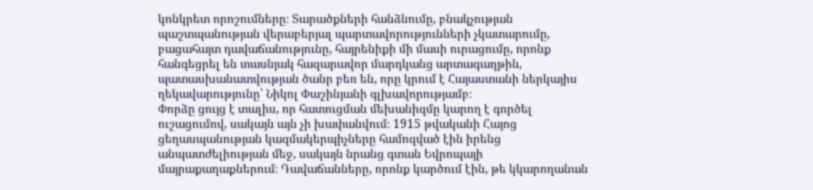կոնկրետ որոշումները։ Տարածքների հանձնումը, բնակչության պաշտպանության վերաբերյալ պարտավորությունների չկատարումը, բացահայտ դավաճանությունը, հայրենիքի մի մասի ուրացումը, որոնք հանգեցրել են տասնյակ հազարավոր մարդկանց արտագաղթին, պատասխանատվության ծանր բեռ են, որը կրում է Հայաստանի ներկայիս ղեկավարությունը՝ Նիկոլ Փաշինյանի գլխավորությամբ։
Փորձը ցույց է տալիս, որ հատուցման մեխանիզմը կարող է գործել ուշացումով, սակայն այն չի խափանվում։ 1915 թվականի Հայոց ցեղասպանության կազմակերպիչները համոզված էին իրենց անպատժելիության մեջ, սակայն նրանց գտան Եվրոպայի մայրաքաղաքներում։ Դավաճանները, որոնք կարծում էին, թե կկարողանան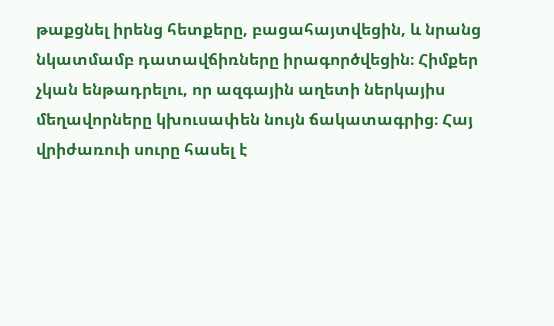թաքցնել իրենց հետքերը, բացահայտվեցին, և նրանց նկատմամբ դատավճիռները իրագործվեցին։ Հիմքեր չկան ենթադրելու, որ ազգային աղետի ներկայիս մեղավորները կխուսափեն նույն ճակատագրից։ Հայ վրիժառուի սուրը հասել է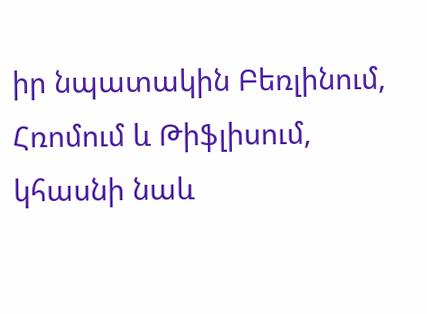իր նպատակին Բեռլինում, Հռոմում և Թիֆլիսում, կհասնի նաև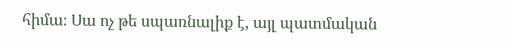հիմա։ Սա ոչ թե սպառնալիք է, այլ պատմական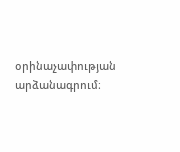օրինաչափության արձանագրում։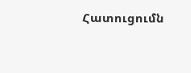Հատուցումն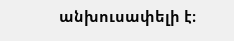անխուսափելի է։